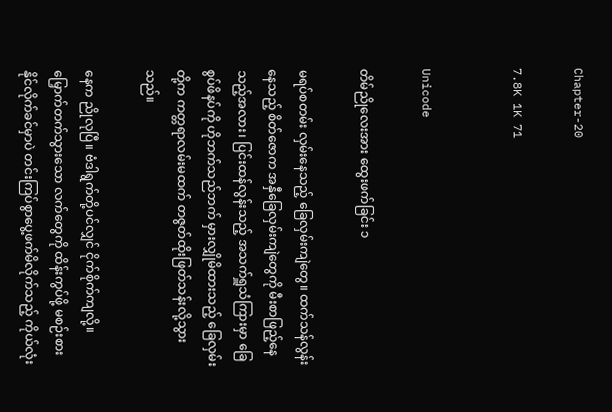Chapter-20

7.8K 1K 71


Unicode

တိမ်ညိုလေးအား ထွေးဖက်ခြင်း ၁

မရပ်စတမ်း လှမ်းနေသည့် ခြေလှမ်းကျဲတွေ။ ထက်သန်လွန်းနေသည့် စိတ်ဇောက အနှီခြေလှမ်းကျဲတွေကို မီးစာဖြည့်နေသည့်အလား၊ ပြင်းထန်လွန်းသည့် အသက်ရှူသံကြားမှာ ခြေစွပ်ဖိနပ်ကို ဟိုဘက်သည်ဘက် မှားလျှိုမိထားသည့် ခြေလှမ်းတို့က ကတ္တရာလမ်းမထက် တဇွတ်ထိုးဖြတ်သန်းလို့သွားသည်။

နေက ညိုလုပြီ။ ဗံဒါရွက်တို့ပင်လျှင် ငိုက်စိုက်ကျလို့။ မြှောက်တက်သွားသော လက်တွေကို ထိန်းကွပ်ဖို့ မစဉ်းစားနိုင်လိုက်ခင်မှာပဲ တင်းကြပ်စွာပွေ့ဖက်မိလိုက်သည့် ကိုယ်လုံး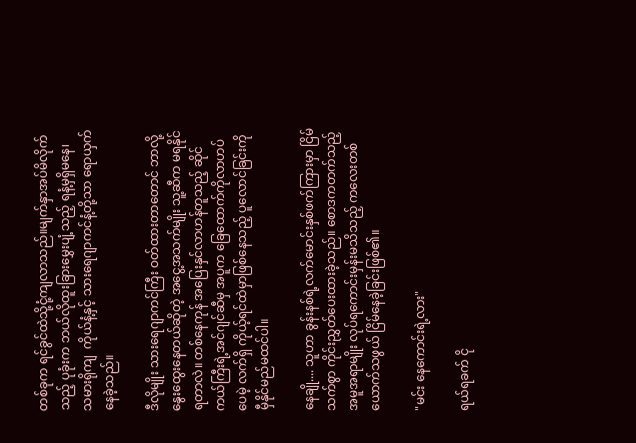တစ်ခုက ရင်ခွင်ထဲသို့ငုံ့ကျလာသည်။မျက်နှာအပ်မိလိုက်သည့် ပုခုံးက ဘယ်လိုထူးခြားမွှေးပျံ့သည့် ရနံ့မှရှိမနေ၊ သမားရိုကျ  ကိုယ်နံ့နှင့် သားရေဂျာကင်နံ့တို့သာ ရောယှက်နေခဲ့သည်။

ဒီလိုမျိုး သားရေဂျာကင်ကြီး ဝတ်ထားတာတောင် ဘာလို့ နွေးထွေးနေတယ်ဆိုတဲ့ အငွေ့အသက်မျိုး သူ့ဆီက မရနိုင်ရတာလဲ။ တစ်နေကုန် အပြေးနှင်လာဟန်တူသည့် ဆိုင်ကယ်ကြီးရဲ့အင်ဂျင်ဆီမှ အပူက ခြေထောက်ကိုလာဟပ်ပေမဲ့ လက်ရှိ ကိုယ့်ရင်ထဲမှာဖြစ်နေသည့် ပူလောင်ခြင်းကိုမှီနိုင်မည်မထင်ပါ။

နေချို.... သူဟာ ခွန်းနစ်ရဲ့လက်မောင်းနှစ်ဖက်ကြားမှာ ငြိမ်သက်စွာ ကိုင်းညွှတ်ပေးထားခဲ့သည်။ စောဒကတက်သည့် အမူအရာမျိုး လုပ်ရကောင်းမှန်းမသိသည့် ကလေးတစ်ယောက်သဖွယ် ငြိမ်နေခဲ့ခြင်းဖြစ်၏။

"မင်း နေကောင်းရဲ့လား"

ရယ်ရခက် ငို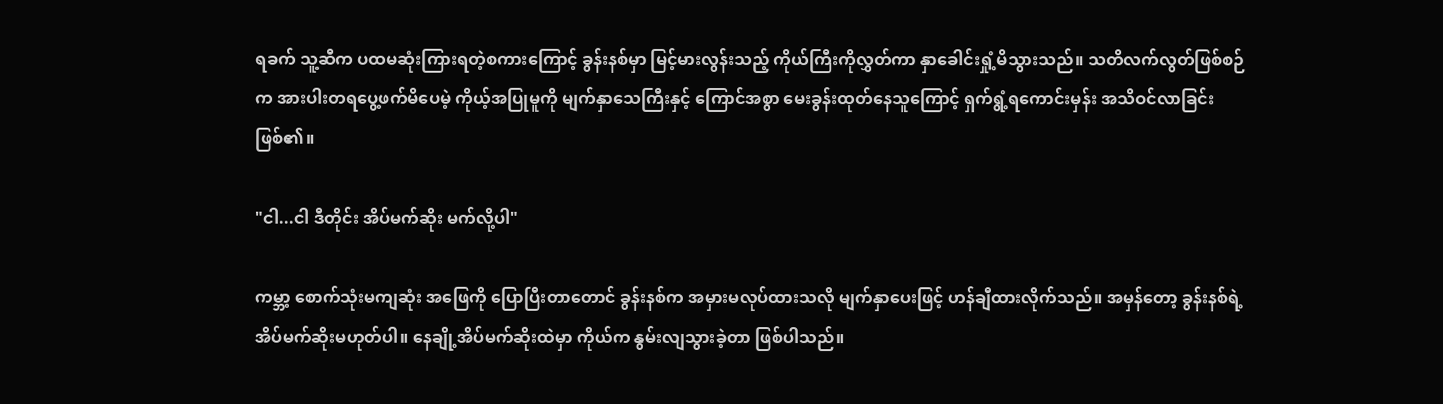ရခက် သူ့ဆီက ပထမဆုံးကြားရတဲ့စကားကြောင့် ခွန်းနစ်မှာ မြင့်မားလွန်းသည့် ကိုယ်ကြီးကိုလွှတ်ကာ နှာခေါင်းရှုံ့မိသွားသည်။ သတိလက်လွတ်ဖြစ်စဉ်က အားပါးတရပွေ့ဖက်မိပေမဲ့ ကိုယ့်အပြုမူကို မျက်နှာသေကြီးနှင့် ကြောင်အစွာ မေးခွန်းထုတ်နေသူကြောင့် ရှက်ရွံ့ရကောင်းမှန်း အသိဝင်လာခြင်းဖြစ်၏။

"ငါ...ငါ ဒီတိုင်း အိပ်မက်ဆိုး မက်လို့ပါ"

ကမ္ဘာ့ စောက်သုံးမကျဆုံး အဖြေကို ပြောပြီးတာတောင် ခွန်းနစ်က အမှားမလုပ်ထားသလို မျက်နှာပေးဖြင့် ဟန်ချီထားလိုက်သည်။ အမှန်တော့ ခွန်းနစ်ရဲ့ အိပ်မက်ဆိုးမဟုတ်ပါ။ နေချို့အိပ်မက်ဆိုးထဲမှာ ကိုယ်က နွမ်းလျသွားခဲ့တာ ဖြစ်ပါသည်။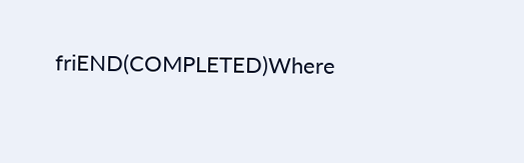friEND(COMPLETED)Where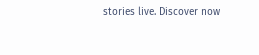stories live. Discover now